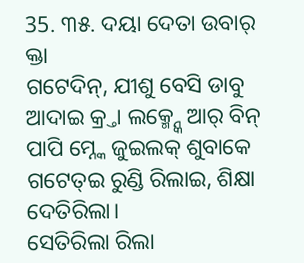35. ୩୫. ଦୟା ଦେତା ଉବାର୍ କ୍ତା
ଗଟେଦିନ୍, ଯୀଶୁ ବେସି ଡାବୁ ଆଦାଇ କ୍ର୍ତା ଲକ୍ମ୍ନ୍କେ ଆର୍ ବିନ୍ ପାପି ମ୍ନ୍କେ ଜୁଇଲକ୍ ଶୁବାକେ ଗଟେତ୍ଇ ରୁଣ୍ଡି ରିଲାଇ, ଶିକ୍ଷା ଦେତିରିଲା।
ସେତିରିଲା ରିଲା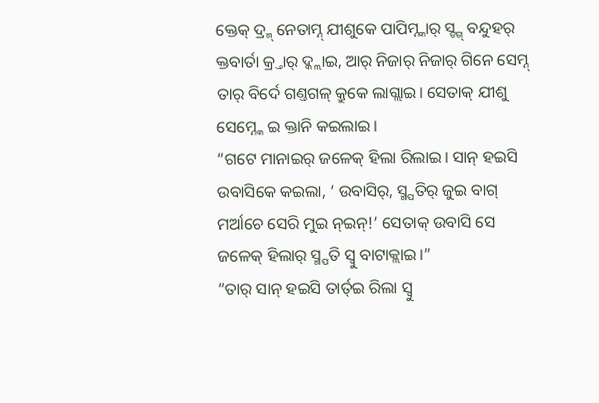କ୍ତେକ୍ ଦ୍ର୍ମ୍ ନେତାମ୍ନ୍ ଯୀଶୁକେ ପାପିମ୍ନ୍କାର୍ ସ୍ଙ୍ଗ୍ ବନ୍ଦୁହର୍ କ୍ତବାର୍ତା କ୍ର୍ତାର୍ ଦ୍କ୍ଲାଇ, ଆର୍ ନିଜାର୍ ନିଜାର୍ ଗିନେ ସେମ୍ନ୍ ତାର୍ ବିର୍ଦେ ଗଣ୍ତଗଳ୍ କ୍ରୁକେ ଲାଗ୍ଲାଇ। ସେତାକ୍ ଯୀଶୁ ସେମ୍ନ୍କେ ଇ କ୍ତାନି କଇଲାଇ।
“ଗଟେ ମାନାଇର୍ ଜଳେକ୍ ହିଲା ରିଲାଇ। ସାନ୍ ହଇସି ଉବାସିକେ କଇଲା, ‘ ଉବାସିର୍, ସ୍ମ୍ପତିର୍ ଜୁଇ ବାଗ୍ ମର୍ଆଚେ ସେରି ମୁଇ ନ୍ଇନ୍!’ ସେତାକ୍ ଉବାସି ସେ ଜଳେକ୍ ହିଲାର୍ ସ୍ମ୍ପତି ସ୍ବୁ ବାଟାକ୍ଲାଇ।”
“ତାର୍ ସାନ୍ ହଇସି ତାର୍ତ୍ଇ ରିଲା ସ୍ବୁ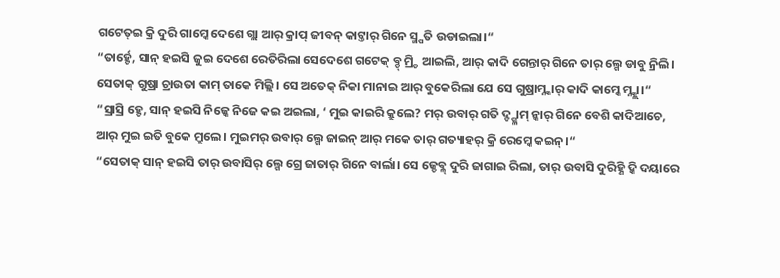ଗଟେତ୍ଇ କ୍ରି ଦୁରି ଗାମ୍କେ ଦେଶେ ଗ୍ଲା ଆର୍ କ୍ରାପ୍ ଜୀବନ୍ କାଟ୍ତାର୍ ଗିନେ ସ୍ମ୍ପତି ଉଡାଇଲା।“
“ତାର୍ହ୍ଚେ, ସାନ୍ ହଇସି ଜୁଇ ଦେଶେ ରେତିରିଲା ସେଦେଶେ ଗଟେକ୍ ବ୍ଡ୍ ମ୍ର୍ଡି ଆଇଲି, ଆର୍ କାଦି ଗେନ୍ତାର୍ ଗିନେ ତାର୍ ଲ୍ଗେ ଡାବୁ ନ୍ରିଲି। ସେତାକ୍ ଗୁଷ୍ରା ଚ୍ରାଉତା କାମ୍ ତାକେ ମିଲ୍ଲି। ସେ ଅତେକ୍ ନିକା ମାନାଇ ଆର୍ ବୁକେରିଲା ଯେ ସେ ଗୁଷ୍ରାମ୍ନ୍କାର୍ କାଦି କାମ୍କେ ମ୍ନ୍କ୍ଲା।“
“ସ୍ରାସ୍ରି ହ୍ଚେ, ସାନ୍ ହଇସି ନିଜ୍କେ ନିଜେ କଇ ଅଇଲା, ‘ ମୁଇ କାଇରି କ୍ରୁଲେ? ମର୍ ଉବାର୍ ଗତି ଦ୍ଙ୍ଗ୍ଳାମ୍ ନ୍କାର୍ ଗିନେ ବେଶି କାଦିଆଚେ, ଆର୍ ମୁଇ ଇତି ବୁକେ ମ୍ରୁଲେ। ମୁଇମର୍ ଉବାର୍ ଲ୍ଗେ ଜାଇନ୍ ଆର୍ ମକେ ତାର୍ ଗତ୍ୟାହର୍ କ୍ରି ରେମ୍କେ କଇନ୍।“
“ସେତାକ୍ ସାନ୍ ହଇସି ତାର୍ ଉବାସିର୍ ଲ୍ଗେ ଗ୍ରେ ଜାତାର୍ ଗିନେ ବାର୍ଲା। ସେ ଜ୍ଡେବ୍ଳ୍ ଦୁରି ଜାଗାଇ ରିଲା, ତାର୍ ଉବାସି ଦୁରିହ୍ଣି ଦ୍କି ଦୟାରେ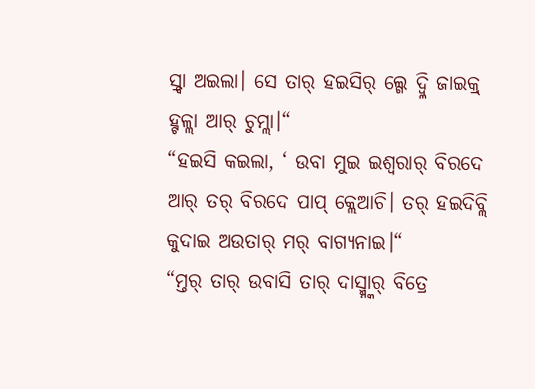ସ୍ର୍ଦା ଅଇଲା। ସେ ତାର୍ ହଇସିର୍ ଲ୍ଗେ ଦ୍ବ୍ଳି ଜାଇକ୍ର୍ ହ୍ଟଳ୍ଲା ଆର୍ ଚୁମ୍ଲା।“
“ହଇସି କଇଲା, ‘ ଉବା ମୁଇ ଇଶ୍ୱରାର୍ ବିରଦେ ଆର୍ ତର୍ ବିରଦେ ପାପ୍ କ୍ଲେଆଚି। ତର୍ ହଇଦିବ୍ଲି କୁଦାଇ ଅଉତାର୍ ମର୍ ବାଗ୍ୟନାଇ।“
“ମ୍ତର୍ ତାର୍ ଉବାସି ତାର୍ ଦାସ୍ମ୍ନ୍କାର୍ ବିତ୍ରେ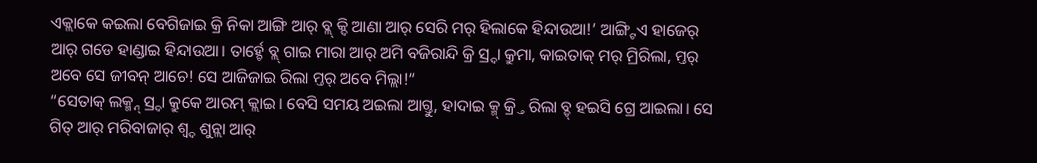ଏକ୍ଲାକେ କଇଲା ବେଗିଜାଇ କ୍ରି ନିକା ଆଙ୍ଗି ଆର୍ ବ୍ଲ୍ କ୍ଦି ଆଣା ଆର୍ ସେରି ମର୍ ହିଲାକେ ହିନ୍ଦାଉଆ!’ ଆଙ୍ଗ୍ଟିଏ ହାଜେର୍ ଆର୍ ଗଡେ ହାଣ୍ଡାଇ ହିନ୍ଦାଉଆ। ତାର୍ହ୍ଚେ ବ୍ଲ୍ ଗାଇ ମାରା ଆର୍ ଅମି ବଜିରାନ୍ଦି କ୍ରି ସ୍ର୍ଦା କ୍ରୁମା, କାଇତାକ୍ ମର୍ ମ୍ରିରିଲା, ମ୍ତର୍ ଅବେ ସେ ଜୀବନ୍ ଆଚେ! ସେ ଆଜିଜାଇ ରିଲା ମ୍ତର୍ ଅବେ ମିଲ୍ଲା!“
“ସେତାକ୍ ଲକ୍ମ୍ନ୍ ସ୍ର୍ଦା କ୍ରୁକେ ଆରମ୍ କ୍ଲାଇ। ବେସି ସମୟ ଅଇଲା ଆଗ୍ତୁ, ହାଦାଇ କ୍ମ୍ କ୍ର୍ତି ରିଲା ବ୍ଡ୍ ହଇସି ଗ୍ରେ ଆଇଲା। ସେ ଗିତ୍ ଆର୍ ମରିବାଜାର୍ ଶ୍ବ୍ଦ ଶୁନ୍ଲା ଆର୍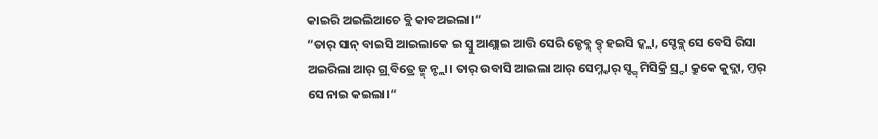କାଇରି ଅଇଲିଆଚେ ବ୍ଲି କାବଅଇଲା।“
“ତାର୍ ସାନ୍ ବାଇସି ଆଇଲାକେ ଇ ସ୍ବୁ ଆଣ୍ଲାଇ ଆତ୍ତି ସେରି ଜ୍ଡେବ୍ଳ୍ ବ୍ଡ୍ ହଇସି ଦ୍କ୍ଲା, ସ୍ଡେବ୍ଳ୍ ସେ ବେସି ରିସା ଅଇରିଲା ଆର୍ ଗ୍ର୍ ବିତ୍ରେ ଜ୍ମ୍ ନ୍ଚ୍ଲା। ତାର୍ ଉବାସି ଆଇଲା ଆର୍ ସେମ୍ନ୍କାର୍ ସ୍ଙ୍ଗ୍ ମିସିକ୍ରି ସ୍ର୍ଦା କ୍ରୁକେ କୁଦ୍ଲା, ମ୍ତର୍ ସେ ନାଇ କଇଲା।“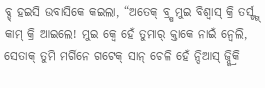ବ୍ଡ୍ ହଇସି ଉବାସିକେ କଇଲା, “ଅତେକ୍ ବ୍ର୍ଷ ମୁଇ ବିଶ୍ବାସ୍ କ୍ରି ତର୍ସ୍ଙ୍ଗ୍ କାମ୍ କ୍ରି ଆଇଲେ! ମୁଇ କ୍ବେ ହେଁ ତୁମାର୍ କ୍ତାକେ ନାଇଁ ନ୍ବେଲି, ସେତାକ୍ ତୁମି ମର୍ଗିନେ ଗଟେକ୍ ସାନ୍ ଚେଳି ହେଁ ନ୍ଦିଆସ୍ ଜ୍ନ୍କ୍ରିକି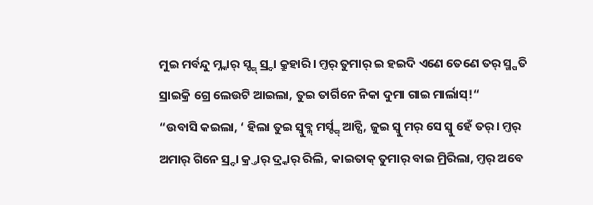ମୁଇ ମର୍ବନ୍ଦୁ ମ୍ନ୍କାର୍ ସ୍ଙ୍ଗ୍ ସ୍ର୍ଦା କ୍ରୁହାରି। ମ୍ତର୍ ତୁମାର୍ ଇ ହଇଦି ଏଣେ ତେଣେ ତର୍ ସ୍ମ୍ପତି ସ୍ରାଇକ୍ରି ଗ୍ରେ ଲେଉଟି ଆଇଲା, ତୁଇ ତାର୍ଗିନେ ନିକା ଦୁମା ଗାଇ ମାର୍ଲାସ୍!“
“ଉବାସି କଇଲା, ‘ ହିଲା ତୁଇ ସ୍ବୁବ୍ଳ୍ ମର୍ସ୍ଙ୍ଗ୍ ଆଚ୍ସି, ଜୁଇ ସ୍ବୁ ମର୍ ସେ ସ୍ବୁ ହେଁ ତର୍। ମ୍ତର୍ ଅମାର୍ ଗିନେ ସ୍ର୍ଦା କ୍ର୍ତାର୍ ଦ୍ର୍କାର୍ ରିଲି, କାଇତାକ୍ ତୁମାର୍ ବାଇ ମ୍ରିରିଲା, ମ୍ତର୍ ଅବେ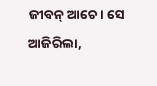ଜୀବନ୍ ଆଚେ। ସେ ଆଜିରିଲା,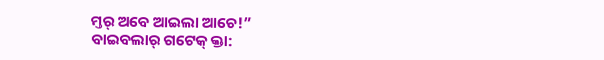ମ୍ତର୍ ଅବେ ଆଇଲା ଆଚେ!”
ବାଇବଲାର୍ ଗଟେକ୍ କ୍ତା: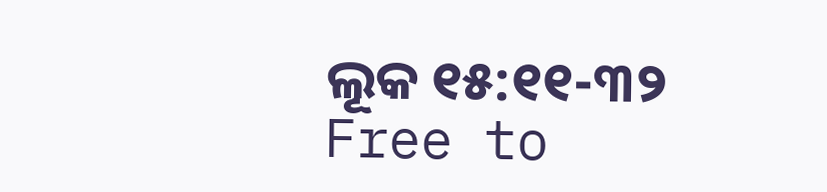ଲୂକ ୧୫:୧୧-୩୨
Free to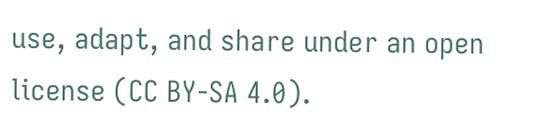use, adapt, and share under an open license (CC BY-SA 4.0).